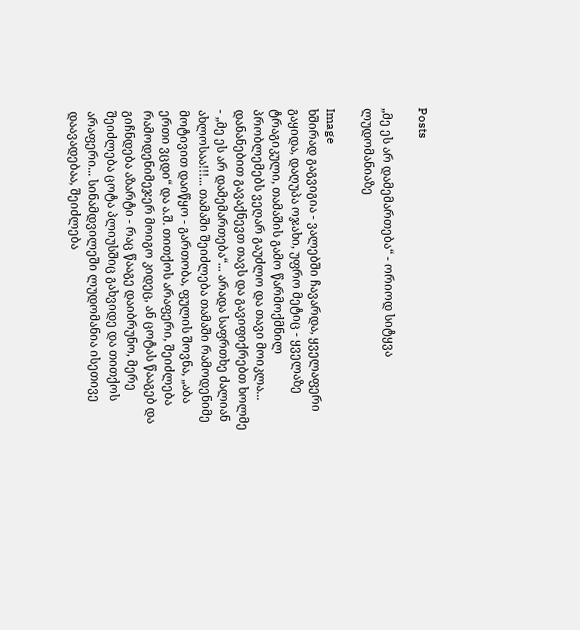Posts

„მე ეს არ დამემართება“ - ორიოდ სიტყვა ლუდომანიაზე

Image
ხშირად გაგვიგია - ვალებში ჩავარდა, ყველაფერი გაყიდა, დაღუპა ოჯახი, უფრო მეტიც - ყველაზე ტრაგიკული, თამაშის გამო წარმოქმნილ პრობლემებს ვეღარ გაუძლო და თავი მოიკლა... დანანებით გავაქნევთ თავს და გავიფიქრებთ ხოლმე - „მე ეს არ დამემართება“... არადა საფრთხე ძალიან   ახლოსაა!!!... თამაში შეიძლება თამაში რამოდენიმე მოტივით დაიწყო - გართობა, ფულის შოვნა, „აბა ერთი ვცდი“ და ა.შ. თითქოს არაფერი, შეიძლება რამოდენიმეჯერ მოიგო კიდეც, ან ცოტას წააგებ და გიჩნდება აზარტი - რაც წააგე დაიბრუნო, მერე შეიძლება ცოტა პლიუსშიც გახვიდე და თითქოს არაფერი... სინამდვილეში ლუდომანია ისეთივე დაავადებაა, შეიძლება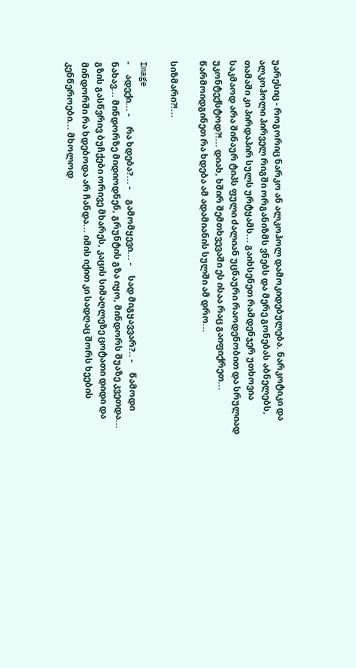უარესიც - როგორიც ნარკო ან ალკოჰოლ დამოკიდებულება. ნარკოტიკი და ალკოჰოლი პირველ რიგში ორგანიზმს ვნებს და მერე გონებას აბნელებს, თამაში კი პირდაპირ სულს ურტყამს... გაიხსენეთ რამდენჯერ უთხოვია საკმაოდ არა შინაურ ტიპს ფული ძალიან უცნაური რაოდენობით და სრულიად უკონტექსტოდ?!... დიახ, ხშირ შემთხვევაში ეს ისაა რაც გაიფიქრეთ... წარმოიდგინეთ რა ხდება ამ ადამიანის სულში ამ დრო...

სიზმარი?!...

Image
-     ადექი... -     რა ხდება?... -     გამომყევი... -     სად მიგყავვარ?.. -     წამოდი ნახავ... მინდორზე მიდიოდნენ, გრუნტის გზა იყო, მინდორს შუაზე კვეთდა... გზის გასწვრივ ბუჩქები ორივე მხარეს, კაცის სიმაღლეზე ცოტათი დიდი და მინდორში რა ხდებოდა არ ჩანდა... იმის იქით კი სადღაც შორს ხეების კენწეროები... მხოლოდ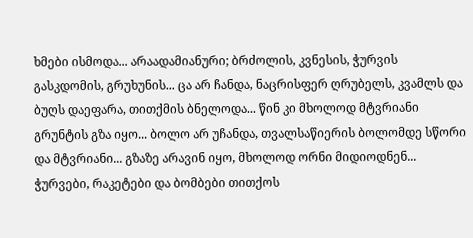ხმები ისმოდა... არაადამიანური; ბრძოლის, კვნესის, ჭურვის გასკდომის, გრუხუნის... ცა არ ჩანდა, ნაცრისფერ ღრუბელს, კვამლს და ბუღს დაეფარა, თითქმის ბნელოდა... წინ კი მხოლოდ მტვრიანი გრუნტის გზა იყო... ბოლო არ უჩანდა, თვალსაწიერის ბოლომდე სწორი და მტვრიანი... გზაზე არავინ იყო, მხოლოდ ორნი მიდიოდნენ... ჭურვები, რაკეტები და ბომბები თითქოს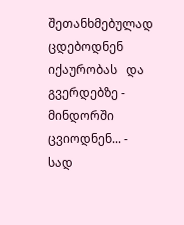შეთანხმებულად ცდებოდნენ იქაურობას   და გვერდებზე - მინდორში ცვიოდნენ... -     სად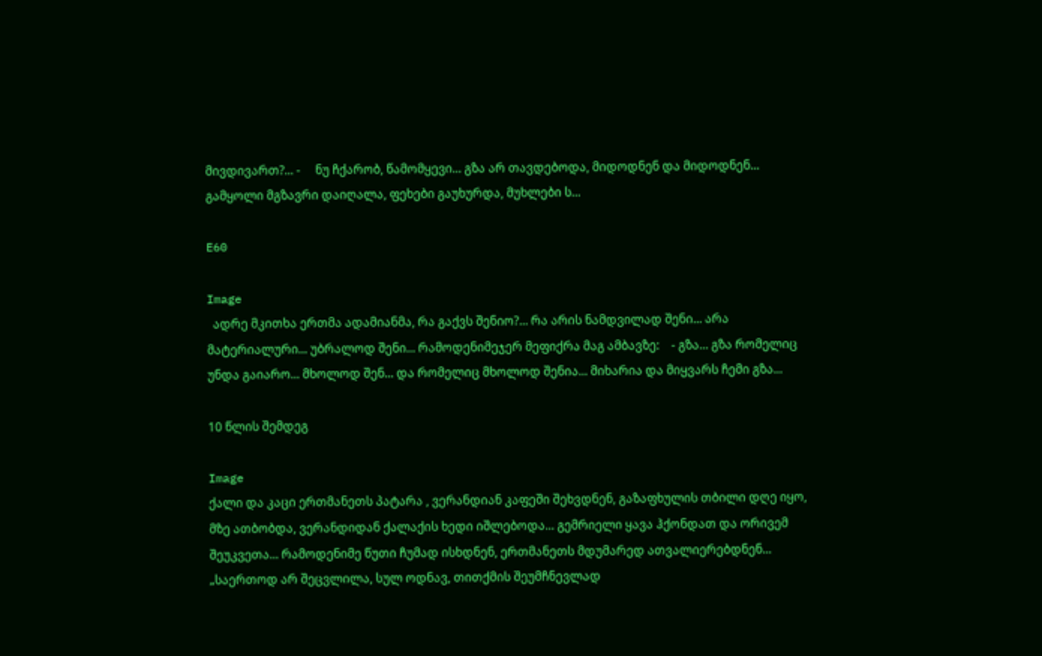მივდივართ?... -     ნუ ჩქარობ, წამომყევი... გზა არ თავდებოდა, მიდოდნენ და მიდოდნენ... გამყოლი მგზავრი დაიღალა, ფეხები გაუხურდა, მუხლები ს...

E60

Image
  ადრე მკითხა ერთმა ადამიანმა, რა გაქვს შენიო?... რა არის ნამდვილად შენი... არა მატერიალური... უბრალოდ შენი... რამოდენიმეჯერ მეფიქრა მაგ ამბავზე:    - გზა... გზა რომელიც უნდა გაიარო... მხოლოდ შენ... და რომელიც მხოლოდ შენია... მიხარია და მიყვარს ჩემი გზა...

10 წლის შემდეგ

Image
ქალი და კაცი ერთმანეთს პატარა , ვერანდიან კაფეში შეხვდნენ, გაზაფხულის თბილი დღე იყო, მზე ათბობდა, ვერანდიდან ქალაქის ხედი იშლებოდა... გემრიელი ყავა ჰქონდათ და ორივემ შეუკვეთა... რამოდენიმე წუთი ჩუმად ისხდნენ, ერთმანეთს მდუმარედ ათვალიერებდნენ... „საერთოდ არ შეცვლილა, სულ ოდნავ, თითქმის შეუმჩნევლად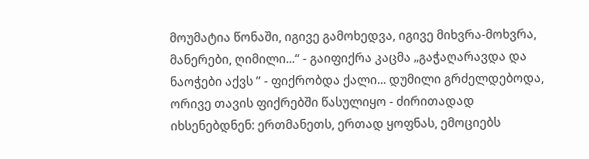მოუმატია წონაში, იგივე გამოხედვა, იგივე მიხვრა-მოხვრა, მანერები, ღიმილი...“ - გაიფიქრა კაცმა „გაჭაღარავდა და ნაოჭები აქვს ” - ფიქრობდა ქალი... დუმილი გრძელდებოდა, ორივე თავის ფიქრებში წასულიყო - ძირითადად იხსენებდნენ: ერთმანეთს, ერთად ყოფნას, ემოციებს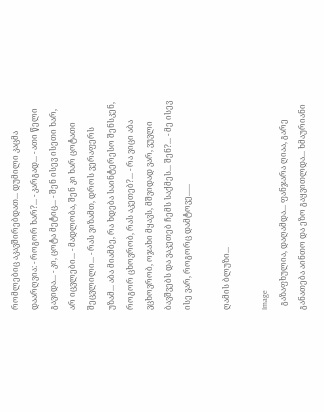რომლებიც აკავშირებდათ... დუმილი კაცმა დაარღვია: - როგორ ხარ?... - კარგად... - ათი წელი გავიდა... - კი, ცოტა მეტიც... - შენ ისევ ისეთი ხარ, არ იცვლები... - მადლობა, შენ კი ხარ ცოტათი შეცვლილი... - რას ვიზამთ, დროს ვერაფერს უზამ... აბა მიამბე, რა ხდება საინტერესო შენსკენ, როგორ ცხოვრობ, რას აკეთებ?... - რა ვიცი აბა ვცხოვრობ, ოჯახი მყავს, მშვიდად ვარ, ვუვლი ბავშვებს და ვაკეთებ ჩემს საქმეს... შენ?... - მე ისევ ისე ვარ, როგორც დამტოვე......

ღამის ბლუზი...

Image
  გაზაფხულია, დაღამდა... ფანჯარა ღიაა, გარე განათება აინთო და ეზო გაყვითლდა... ხმაურიანი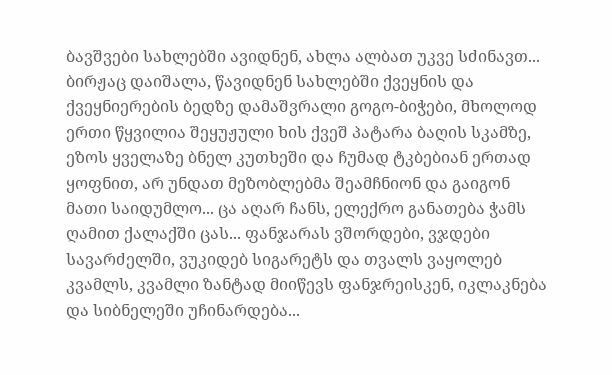ბავშვები სახლებში ავიდნენ, ახლა ალბათ უკვე სძინავთ... ბირჟაც დაიშალა, წავიდნენ სახლებში ქვეყნის და ქვეყნიერების ბედზე დამაშვრალი გოგო-ბიჭები, მხოლოდ ერთი წყვილია შეყუჟული ხის ქვეშ პატარა ბაღის სკამზე, ეზოს ყველაზე ბნელ კუთხეში და ჩუმად ტკბებიან ერთად ყოფნით, არ უნდათ მეზობლებმა შეამჩნიონ და გაიგონ მათი საიდუმლო... ცა აღარ ჩანს, ელექრო განათება ჭამს ღამით ქალაქში ცას... ფანჯარას ვშორდები, ვჯდები სავარძელში, ვუკიდებ სიგარეტს და თვალს ვაყოლებ კვამლს, კვამლი ზანტად მიიწევს ფანჯრეისკენ, იკლაკნება და სიბნელეში უჩინარდება...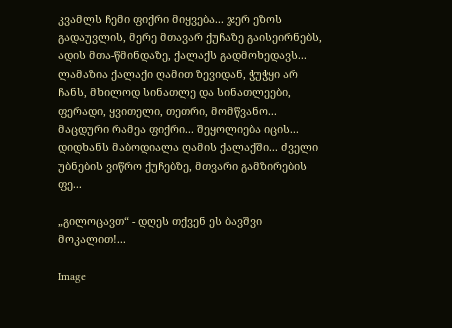კვამლს ჩემი ფიქრი მიყვება... ჯერ ეზოს გადაუვლის, მერე მთავარ ქუჩაზე გაისეირნებს, ადის მთა-წმინდაზე, ქალაქს გადმოხედავს... ლამაზია ქალაქი ღამით ზევიდან, ჭუჭყი არ ჩანს, მხილოდ სინათლე და სინათლეები, ფერადი, ყვითელი, თეთრი, მომწვანო... მაცდური რამეა ფიქრი... შეყოლიება იცის...   დიდხანს მაბოდიალა ღამის ქალაქში... ძველი უბნების ვიწრო ქუჩებზე, მთვარი გამზირების ფე...

„გილოცავთ“ - დღეს თქვენ ეს ბავშვი მოკალით!...

Image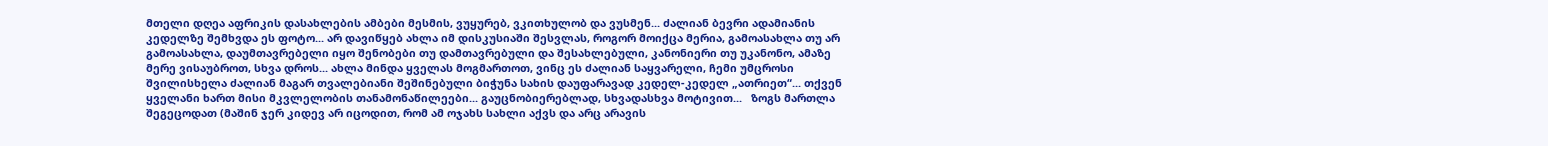მთელი დღეა აფრიკის დასახლების ამბები მესმის, ვუყურებ, ვკითხულობ და ვუსმენ... ძალიან ბევრი ადამიანის კედელზე შემხვდა ეს ფოტო... არ დავიწყებ ახლა იმ დისკუსიაში შესვლას, როგორ მოიქცა მერია, გამოასახლა თუ არ გამოასახლა, დაუმთავრებელი იყო შენობები თუ დამთავრებული და შესახლებული, კანონიერი თუ უკანონო, ამაზე მერე ვისაუბროთ, სხვა დროს... ახლა მინდა ყველას მოგმართოთ, ვინც ეს ძალიან საყვარელი, ჩემი უმცროსი შვილისხელა ძალიან მაგარ თვალებიანი შეშინებული ბიჭუნა სახის დაუფარავად კედელ-კედელ „ათრიეთ“... თქვენ ყველანი ხართ მისი მკვლელობის თანამონაწილეები... გაუცნობიერებლად, სხვადასხვა მოტივით...   ზოგს მართლა შეგეცოდათ (მაშინ ჯერ კიდევ არ იცოდით, რომ ამ ოჯახს სახლი აქვს და არც არავის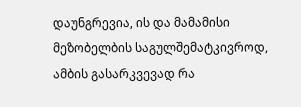დაუნგრევია, ის და მამამისი მეზობელბის საგულშემატკივროდ, ამბის გასარკვევად რა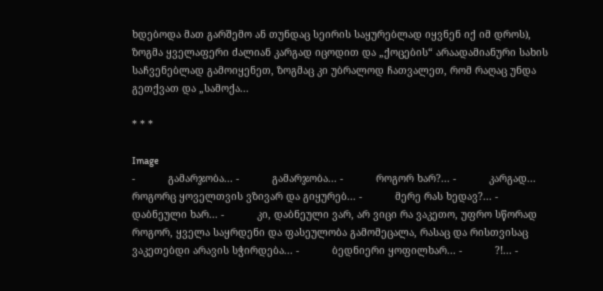ხდებოდა მათ გარშემო ან თუნდაც სეირის საყურებლად იყვნენ იქ იმ დროს), ზოგმა ყველაფერი ძალიან კარგად იცოდით და „ქოცების“ არაადამიანური სახის საჩვენებლად გამოიყენეთ, ზოგმაც კი უბრალოდ ჩათვალეთ, რომ რაღაც უნდა გეთქვათ და „სამოქა...

* * *

Image
-           გამარჯობა... -           გამარჯობა... -           როგორ ხარ?... -           კარგად... როგორც ყოველთვის ვზივარ და გიყურებ... -           მერე რას ხედავ?... -           დაბნეული ხარ... -           კი, დაბნეული ვარ, არ ვიცი რა ვაკეთო, უფრო სწორად როგორ, ყველა საყრდენი და ფასეულობა გამომეცალა, რასაც და რისთვისაც ვაკეთებდი არავის სჭირდება... -           ბედნიერი ყოფილხარ... -           ?!... -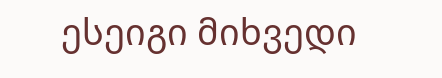ესეიგი მიხვედი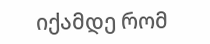იქამდე რომ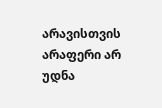არავისთვის არაფერი არ უდნა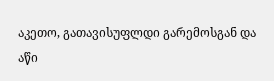აკეთო, გათავისუფლდი გარემოსგან და აწი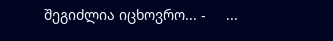შეგიძლია იცხოვრო... -     ...